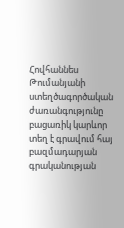Հովհաննես Թումանյանի ստեղծագործական ժառանգությունը բացառիկ կարևոր տեղ է գրավում հայ բազմադարյան գրականության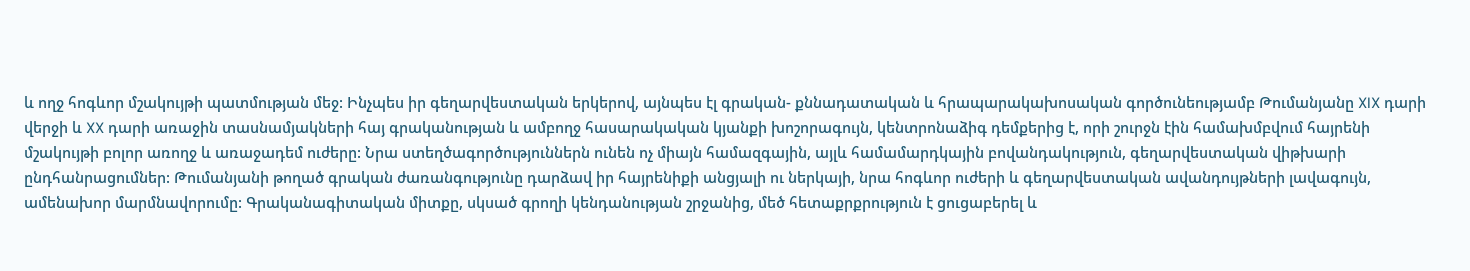և ողջ հոգևոր մշակույթի պատմության մեջ: Ինչպես իր գեղարվեստական երկերով, այնպես էլ գրական- քննադատական և հրապարակախոսական գործունեությամբ Թումանյանը XIX դարի վերջի և XX դարի առաջին տասնամյակների հայ գրականության և ամբողջ հասարակական կյանքի խոշորագույն, կենտրոնաձիգ դեմքերից է, որի շուրջն էին համախմբվում հայրենի մշակույթի բոլոր առողջ և առաջադեմ ուժերը: Նրա ստեղծագործություններն ունեն ոչ միայն համազգային, այլև համամարդկային բովանդակություն, գեղարվեստական վիթխարի ընդհանրացումներ: Թումանյանի թողած գրական ժառանգությունը դարձավ իր հայրենիքի անցյալի ու ներկայի, նրա հոգևոր ուժերի և գեղարվեստական ավանդույթների լավագույն, ամենախոր մարմնավորումը: Գրականագիտական միտքը, սկսած գրողի կենդանության շրջանից, մեծ հետաքրքրություն է ցուցաբերել և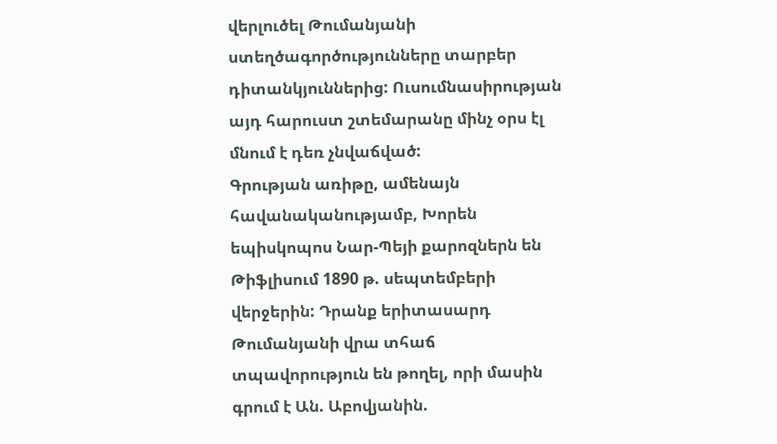վերլուծել Թումանյանի ստեղծագործությունները տարբեր դիտանկյուններից: Ուսումնասիրության այդ հարուստ շտեմարանը մինչ օրս էլ մնում է դեռ չնվաճված:
Գրության առիթը, ամենայն հավանականությամբ, Խորեն եպիսկոպոս Նար-Պեյի քարոզներն են Թիֆլիսում 1890 թ. սեպտեմբերի վերջերին: Դրանք երիտասարդ Թումանյանի վրա տհաճ տպավորություն են թողել, որի մասին գրում է Ան. Աբովյանին.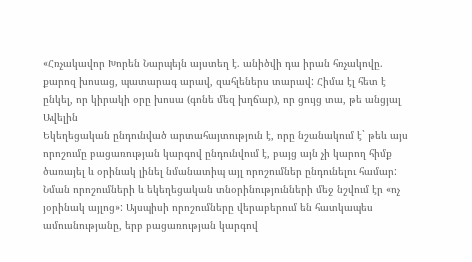«Հռչակավոր Խորեն Նարպեյն այստեղ է. անիծվի դա իրան հռչակովը. քարոզ խոսաց, պատարագ արավ, զահլեներս տարավ: Հիմա էլ հետ է ընկել, որ կիրակի օրը խոսա (գոնե մեզ խղճար), որ ցույց տա, թե անցյալ Ավելին
Եկեղեցական ընդունված արտահայտություն է, որը նշանակում է` թեև այս որոշումը բացառության կարգով ընդունվում է, բայց այն չի կարող հիմք ծառայել և օրինակ լինել նմանատիպ այլ որոշումներ ընդունելու համար:
Նման որոշումների և եկեղեցական տնօրինությունների մեջ նշվում էր «ոչ յօրինակ այլոց»: Այսպիսի որոշումները վերաբերում են հատկապես ամուսնությանը, երբ բացառության կարգով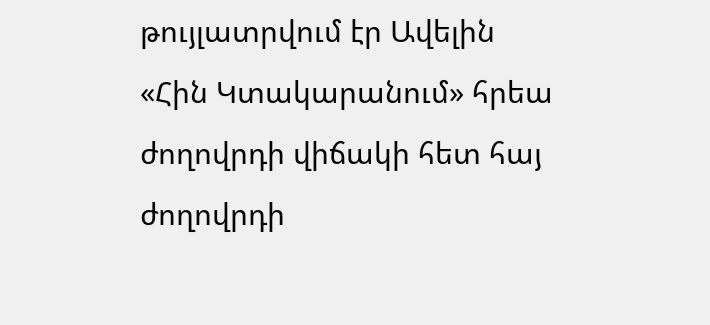թույլատրվում էր Ավելին
«Հին Կտակարանում» հրեա ժողովրդի վիճակի հետ հայ ժողովրդի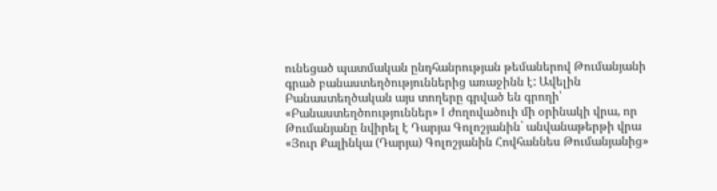ունեցած պատմական ընդհանրության թեմաներով Թումանյանի գրած բանաստեղծություններից առաջինն է: Ավելին
Բանաստեղծական այս տողերը գրված են գրողի՝ «Բանաստեղծոություններ» I ժողովածուի մի օրինակի վրա, որ Թումանյանը նվիրել է Դարյա Գոլոշյանին` անվանաթերթի վրա «Յուր Քալինկա (Դարյա) Գոլոշյանին Հովհաննես Թումանյանից»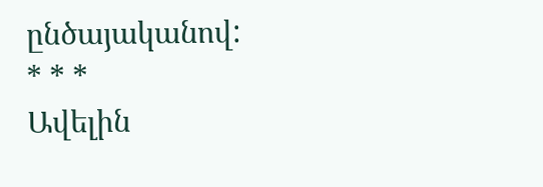ընծայականով:
* * *
Ավելին